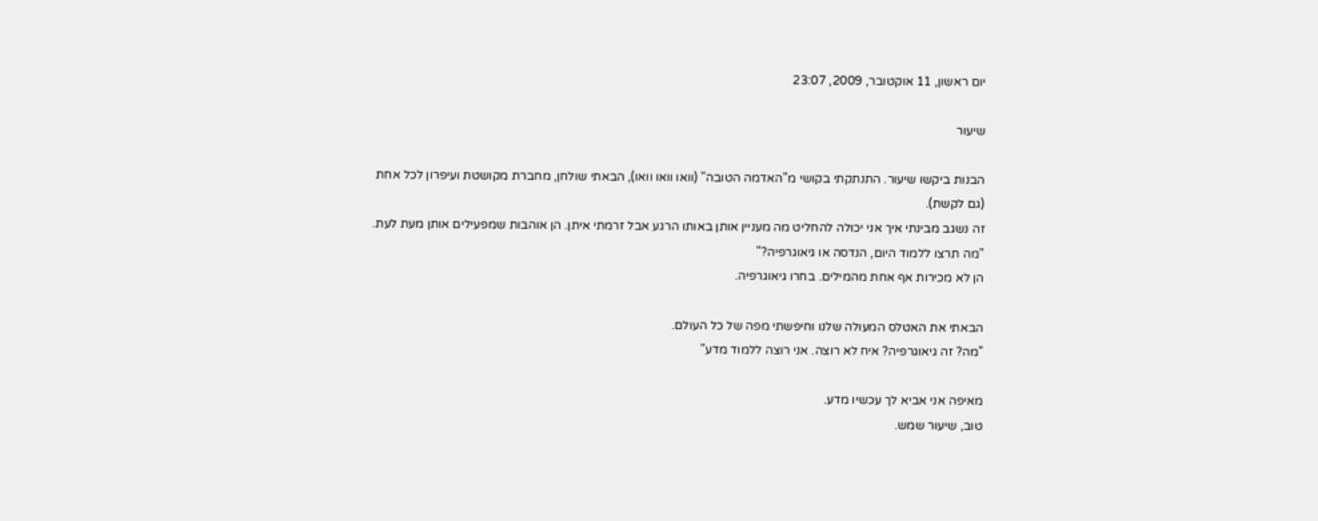יום ראשון, 11 אוקטובר, 2009, 23:07

שיעור

הבנות ביקשו שיעור. התנתקתי בקושי מ"האדמה הטובה" (וואו וואו וואו), הבאתי שולחן, מחברת מקושטת ועיפרון לכל אחת (גם לקשת).
זה נשגב מבינתי איך אני יכולה להחליט מה מעניין אותן באותו הרגע אבל זרמתי איתן. הן אוהבות שמפעילים אותן מעת לעת.
"מה תרצו ללמוד היום, הנדסה או גיאוגרפיה?"
הן לא מכירות אף אחת מהמילים. בחרו גיאוגרפיה.

הבאתי את האטלס המעולה שלנו וחיפשתי מפה של כל העולם.
"מה? זה גיאוגרפיה? איח לא רוצה. אני רוצה ללמוד מדע"

מאיפה אני אביא לך עכשיו מדע.
טוב, שיעור שמש.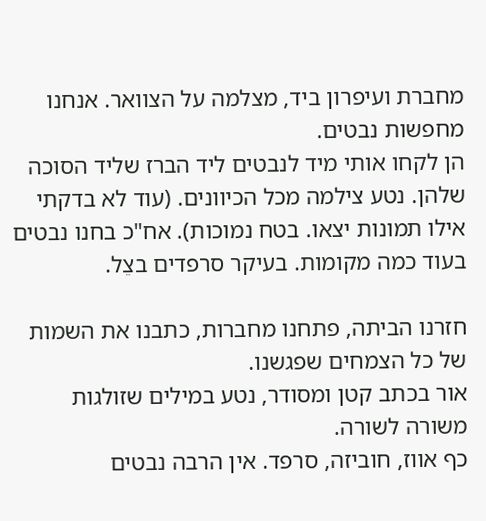מחברת ועיפרון ביד, מצלמה על הצוואר. אנחנו מחפשות נבטים.
הן לקחו אותי מיד לנבטים ליד הברז שליד הסוכה שלהן. נטע צילמה מכל הכיוונים. (עוד לא בדקתי אילו תמונות יצאו. בטח נמוכות). אח"כ בחנו נבטים בעוד כמה מקומות. בעיקר סרפדים בצֵל.

חזרנו הביתה, פתחנו מחברות, כתבנו את השמות של כל הצמחים שפגשנו.
אור בכתב קטן ומסודר, נטע במילים שזולגות משורה לשורה.
כף אווז, חוביזה, סרפד. אין הרבה נבטים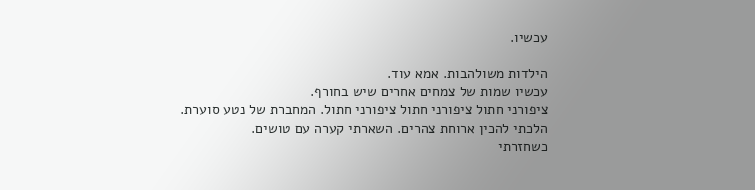עכשיו.

הילדות משולהבות. אמא עוד.
עכשיו שמות של צמחים אחרים שיש בחורף.
ציפורני חתול ציפורני חתול ציפורני חתול. המחברת של נטע סוערת.
הלכתי להכין ארוחת צהרים. השארתי קערה עם טושים.
כשחזרתי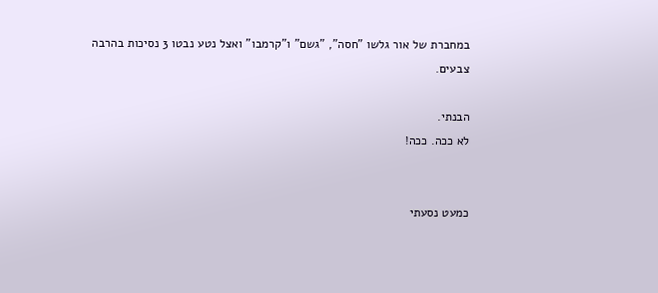במחברת של אור גלשו "חסה", "גשם" ו"קרמבו" ואצל נטע נבטו 3 נסיכות בהרבה צבעים.

הבנתי.
לא ככה. ככה!


כמעט נסעתי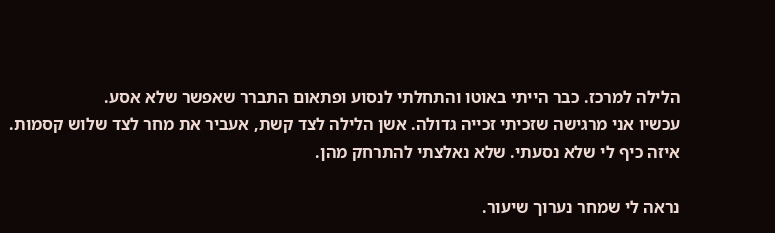הלילה למרכז. כבר הייתי באוטו והתחלתי לנסוע ופתאום התברר שאפשר שלא אסע.
עכשיו אני מרגישה שזכיתי זכייה גדולה. אשן הלילה לצד קשת, אעביר את מחר לצד שלוש קסמות.
איזה כיף לי שלא נסעתי. שלא נאלצתי להתרחק מהן.

נראה לי שמחר נערוך שיעור.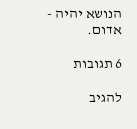הנושא יהיה -
אדום.

6 תגובות

להגיב